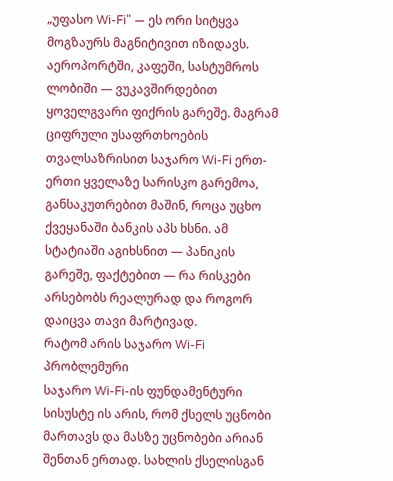„უფასო Wi-Fi" — ეს ორი სიტყვა მოგზაურს მაგნიტივით იზიდავს. აეროპორტში, კაფეში, სასტუმროს ლობიში — ვუკავშირდებით ყოველგვარი ფიქრის გარეშე. მაგრამ ციფრული უსაფრთხოების თვალსაზრისით საჯარო Wi-Fi ერთ-ერთი ყველაზე სარისკო გარემოა, განსაკუთრებით მაშინ, როცა უცხო ქვეყანაში ბანკის აპს ხსნი. ამ სტატიაში აგიხსნით — პანიკის გარეშე, ფაქტებით — რა რისკები არსებობს რეალურად და როგორ დაიცვა თავი მარტივად.
რატომ არის საჯარო Wi-Fi პრობლემური
საჯარო Wi-Fi-ის ფუნდამენტური სისუსტე ის არის, რომ ქსელს უცნობი მართავს და მასზე უცნობები არიან შენთან ერთად. სახლის ქსელისგან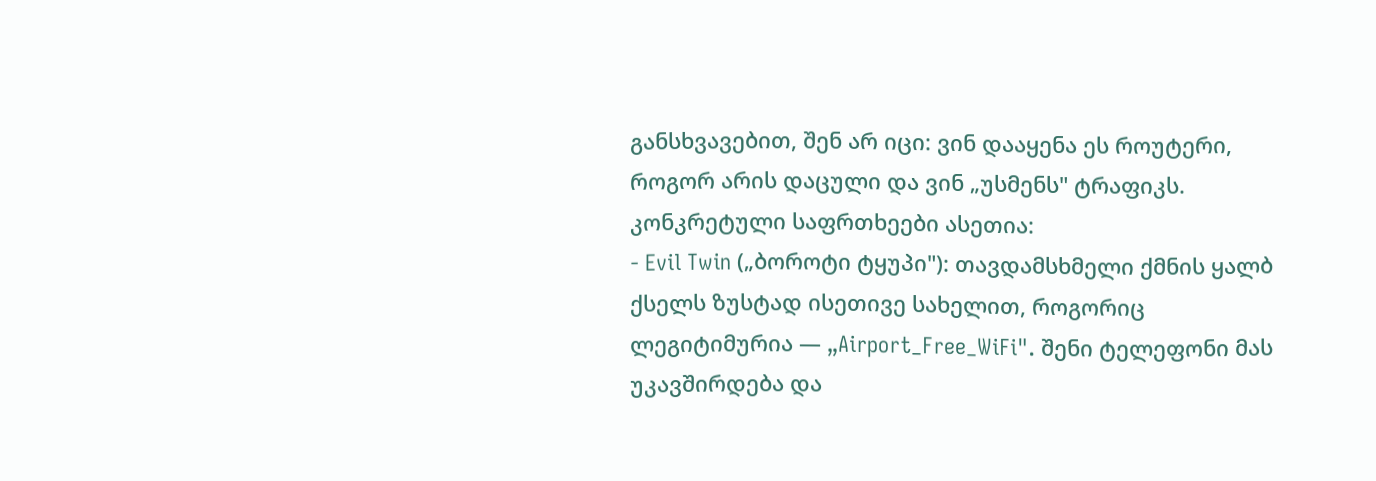განსხვავებით, შენ არ იცი: ვინ დააყენა ეს როუტერი, როგორ არის დაცული და ვინ „უსმენს" ტრაფიკს. კონკრეტული საფრთხეები ასეთია:
- Evil Twin („ბოროტი ტყუპი"): თავდამსხმელი ქმნის ყალბ ქსელს ზუსტად ისეთივე სახელით, როგორიც ლეგიტიმურია — „Airport_Free_WiFi". შენი ტელეფონი მას უკავშირდება და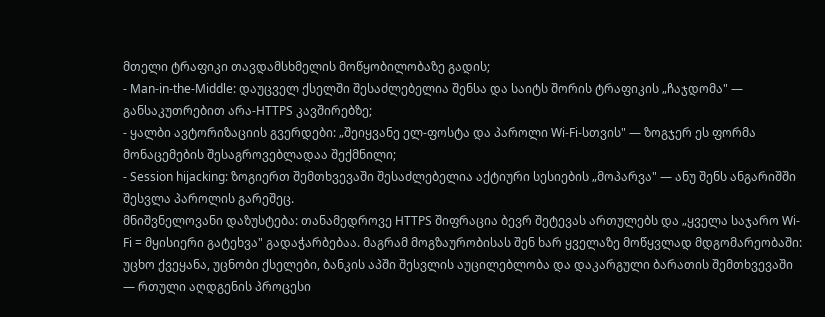მთელი ტრაფიკი თავდამსხმელის მოწყობილობაზე გადის;
- Man-in-the-Middle: დაუცველ ქსელში შესაძლებელია შენსა და საიტს შორის ტრაფიკის „ჩაჯდომა" — განსაკუთრებით არა-HTTPS კავშირებზე;
- ყალბი ავტორიზაციის გვერდები: „შეიყვანე ელ-ფოსტა და პაროლი Wi-Fi-სთვის" — ზოგჯერ ეს ფორმა მონაცემების შესაგროვებლადაა შექმნილი;
- Session hijacking: ზოგიერთ შემთხვევაში შესაძლებელია აქტიური სესიების „მოპარვა" — ანუ შენს ანგარიშში შესვლა პაროლის გარეშეც.
მნიშვნელოვანი დაზუსტება: თანამედროვე HTTPS შიფრაცია ბევრ შეტევას ართულებს და „ყველა საჯარო Wi-Fi = მყისიერი გატეხვა" გადაჭარბებაა. მაგრამ მოგზაურობისას შენ ხარ ყველაზე მოწყვლად მდგომარეობაში: უცხო ქვეყანა, უცნობი ქსელები, ბანკის აპში შესვლის აუცილებლობა და დაკარგული ბარათის შემთხვევაში — რთული აღდგენის პროცესი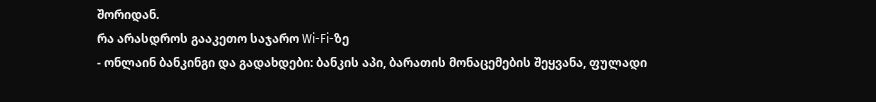შორიდან.
რა არასდროს გააკეთო საჯარო Wi-Fi-ზე
- ონლაინ ბანკინგი და გადახდები: ბანკის აპი, ბარათის მონაცემების შეყვანა, ფულადი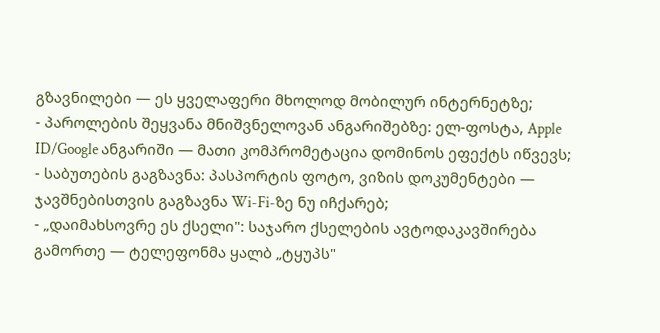გზავნილები — ეს ყველაფერი მხოლოდ მობილურ ინტერნეტზე;
- პაროლების შეყვანა მნიშვნელოვან ანგარიშებზე: ელ-ფოსტა, Apple ID/Google ანგარიში — მათი კომპრომეტაცია დომინოს ეფექტს იწვევს;
- საბუთების გაგზავნა: პასპორტის ფოტო, ვიზის დოკუმენტები — ჯავშნებისთვის გაგზავნა Wi-Fi-ზე ნუ იჩქარებ;
- „დაიმახსოვრე ეს ქსელი": საჯარო ქსელების ავტოდაკავშირება გამორთე — ტელეფონმა ყალბ „ტყუპს"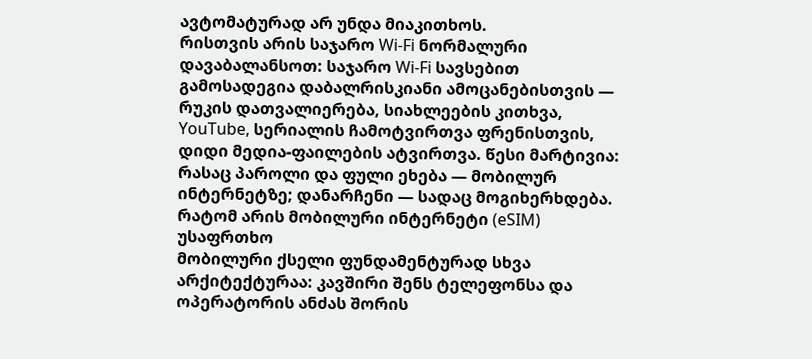ავტომატურად არ უნდა მიაკითხოს.
რისთვის არის საჯარო Wi-Fi ნორმალური
დავაბალანსოთ: საჯარო Wi-Fi სავსებით გამოსადეგია დაბალრისკიანი ამოცანებისთვის — რუკის დათვალიერება, სიახლეების კითხვა, YouTube, სერიალის ჩამოტვირთვა ფრენისთვის, დიდი მედია-ფაილების ატვირთვა. წესი მარტივია: რასაც პაროლი და ფული ეხება — მობილურ ინტერნეტზე; დანარჩენი — სადაც მოგიხერხდება.
რატომ არის მობილური ინტერნეტი (eSIM) უსაფრთხო
მობილური ქსელი ფუნდამენტურად სხვა არქიტექტურაა: კავშირი შენს ტელეფონსა და ოპერატორის ანძას შორის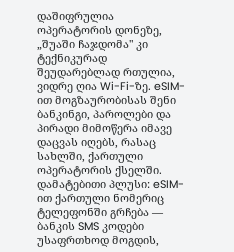დაშიფრულია ოპერატორის დონეზე, „შუაში ჩაჯდომა" კი ტექნიკურად შეუდარებლად რთულია, ვიდრე ღია Wi-Fi-ზე. eSIM-ით მოგზაურობისას შენი ბანკინგი, პაროლები და პირადი მიმოწერა იმავე დაცვას იღებს, რასაც სახლში, ქართული ოპერატორის ქსელში.
დამატებითი პლუსი: eSIM-ით ქართული ნომერიც ტელეფონში გრჩება — ბანკის SMS კოდები უსაფრთხოდ მოგდის,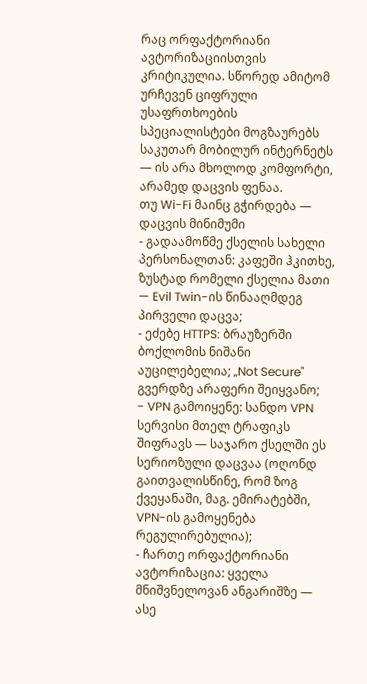რაც ორფაქტორიანი ავტორიზაციისთვის კრიტიკულია. სწორედ ამიტომ ურჩევენ ციფრული უსაფრთხოების სპეციალისტები მოგზაურებს საკუთარ მობილურ ინტერნეტს — ის არა მხოლოდ კომფორტი, არამედ დაცვის ფენაა.
თუ Wi-Fi მაინც გჭირდება — დაცვის მინიმუმი
- გადაამოწმე ქსელის სახელი პერსონალთან: კაფეში ჰკითხე, ზუსტად რომელი ქსელია მათი — Evil Twin-ის წინააღმდეგ პირველი დაცვა;
- ეძებე HTTPS: ბრაუზერში ბოქლომის ნიშანი აუცილებელია; „Not Secure" გვერდზე არაფერი შეიყვანო;
- VPN გამოიყენე: სანდო VPN სერვისი მთელ ტრაფიკს შიფრავს — საჯარო ქსელში ეს სერიოზული დაცვაა (ოღონდ გაითვალისწინე, რომ ზოგ ქვეყანაში, მაგ. ემირატებში, VPN-ის გამოყენება რეგულირებულია);
- ჩართე ორფაქტორიანი ავტორიზაცია: ყველა მნიშვნელოვან ანგარიშზე — ასე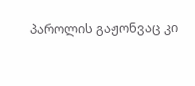პაროლის გაჟონვაც კი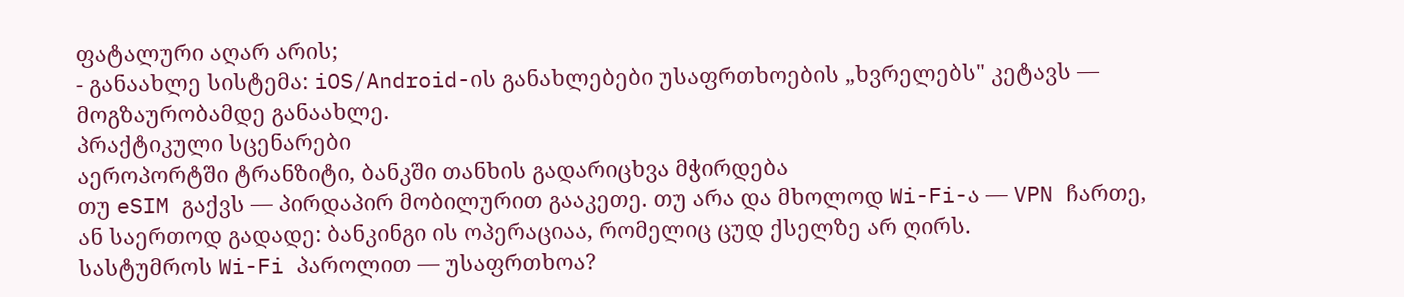ფატალური აღარ არის;
- განაახლე სისტემა: iOS/Android-ის განახლებები უსაფრთხოების „ხვრელებს" კეტავს — მოგზაურობამდე განაახლე.
პრაქტიკული სცენარები
აეროპორტში ტრანზიტი, ბანკში თანხის გადარიცხვა მჭირდება
თუ eSIM გაქვს — პირდაპირ მობილურით გააკეთე. თუ არა და მხოლოდ Wi-Fi-ა — VPN ჩართე, ან საერთოდ გადადე: ბანკინგი ის ოპერაციაა, რომელიც ცუდ ქსელზე არ ღირს.
სასტუმროს Wi-Fi პაროლით — უსაფრთხოა?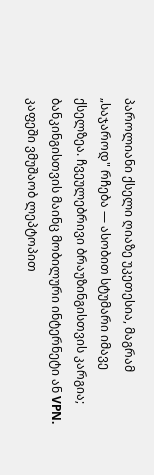პაროლიანი ქსელი ღიაზე უკეთესია, მაგრამ „საჯაროდ" რჩება — ასობით სტუმარი იმავე ქსელზეა. ჩვეულებრივი ბრაუზინგისთვის კარგია; ბანკინგისთვის მაინც მობილური ინტერნეტი ან VPN.
კაფეში ვმუშაობ ლეპტოპით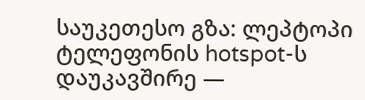საუკეთესო გზა: ლეპტოპი ტელეფონის hotspot-ს დაუკავშირე —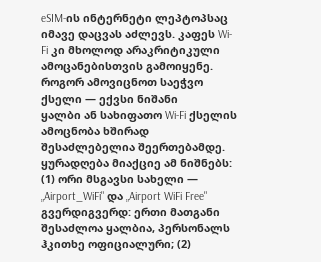eSIM-ის ინტერნეტი ლეპტოპსაც იმავე დაცვას აძლევს. კაფეს Wi-Fi კი მხოლოდ არაკრიტიკული ამოცანებისთვის გამოიყენე.
როგორ ამოვიცნოთ საეჭვო ქსელი — ექვსი ნიშანი
ყალბი ან სახიფათო Wi-Fi ქსელის ამოცნობა ხშირად შესაძლებელია შეერთებამდე. ყურადღება მიაქციე ამ ნიშნებს: (1) ორი მსგავსი სახელი — „Airport_WiFi" და „Airport WiFi Free" გვერდიგვერდ: ერთი მათგანი შესაძლოა ყალბია, პერსონალს ჰკითხე ოფიციალური; (2)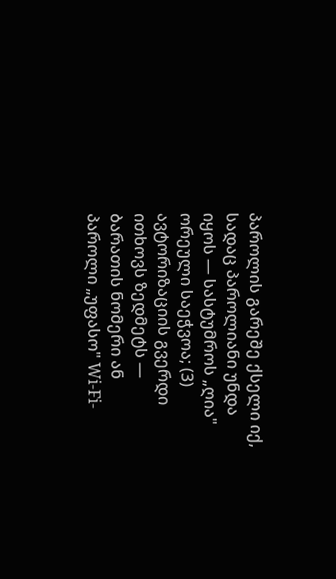პაროლის გარეშე ქსელი იქ, სადაც პაროლიანი უნდა იყოს — სასტუმროს „ღია" ორეული საეჭვოა; (3) ავტორიზაციის გვერდი ითხოვს ზედმეტს — ბარათის ნომერი ან პაროლი „უფასო" Wi-Fi-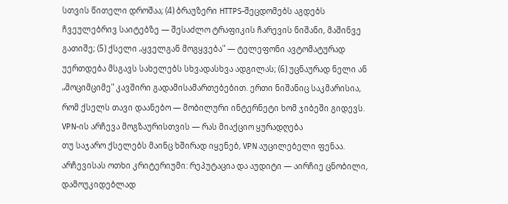სთვის წითელი დროშაა; (4) ბრაუზერი HTTPS-შეცდომებს აგდებს ჩვეულებრივ საიტებზე — შესაძლო ტრაფიკის ჩარევის ნიშანი, მაშინვე გათიშე; (5) ქსელი „ყველგან მოგყვება" — ტელეფონი ავტომატურად უერთდება მსგავს სახელებს სხვადასხვა ადგილას; (6) უცნაურად ნელი ან „მოციმციმე" კავშირი გადამისამართებებით. ერთი ნიშანიც საკმარისია, რომ ქსელს თავი დაანებო — მობილური ინტერნეტი ხომ ჯიბეში გიდევს.
VPN-ის არჩევა მოგზაურისთვის — რას მიაქციო ყურადღება
თუ საჯარო ქსელებს მაინც ხშირად იყენებ, VPN აუცილებელი ფენაა. არჩევისას ოთხი კრიტერიუმი: რეპუტაცია და აუდიტი — აირჩიე ცნობილი, დამოუკიდებლად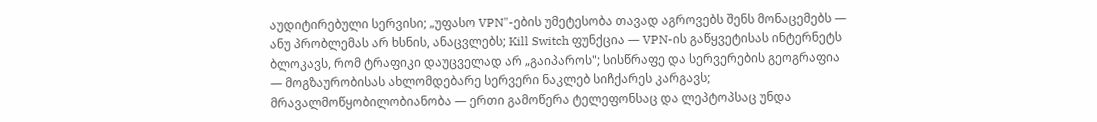აუდიტირებული სერვისი; „უფასო VPN"-ების უმეტესობა თავად აგროვებს შენს მონაცემებს — ანუ პრობლემას არ ხსნის, ანაცვლებს; Kill Switch ფუნქცია — VPN-ის გაწყვეტისას ინტერნეტს ბლოკავს, რომ ტრაფიკი დაუცველად არ „გაიპაროს"; სისწრაფე და სერვერების გეოგრაფია — მოგზაურობისას ახლომდებარე სერვერი ნაკლებ სიჩქარეს კარგავს; მრავალმოწყობილობიანობა — ერთი გამოწერა ტელეფონსაც და ლეპტოპსაც უნდა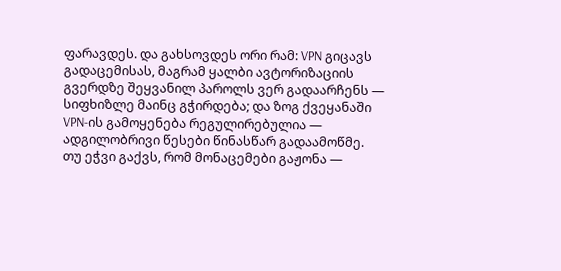ფარავდეს. და გახსოვდეს ორი რამ: VPN გიცავს გადაცემისას, მაგრამ ყალბი ავტორიზაციის გვერდზე შეყვანილ პაროლს ვერ გადაარჩენს — სიფხიზლე მაინც გჭირდება; და ზოგ ქვეყანაში VPN-ის გამოყენება რეგულირებულია — ადგილობრივი წესები წინასწარ გადაამოწმე.
თუ ეჭვი გაქვს, რომ მონაცემები გაჟონა —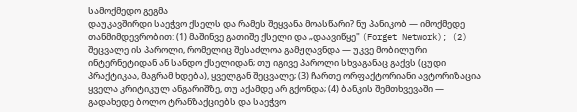სამოქმედო გეგმა
დაუკავშირდი საეჭვო ქსელს და რამეს შეყვანა მოასწარი? ნუ პანიკობ — იმოქმედე თანმიმდევრობით: (1) მაშინვე გათიშე ქსელი და „დაავიწყე" (Forget Network); (2) შეცვალე ის პაროლი, რომელიც შესაძლოა გამჟღავნდა — უკვე მობილური ინტერნეტიდან ან სანდო ქსელიდან; თუ იგივე პაროლი სხვაგანაც გაქვს (ცუდი პრაქტიკაა, მაგრამ ხდება), ყველგან შეცვალე; (3) ჩართე ორფაქტორიანი ავტორიზაცია ყველა კრიტიკულ ანგარიშზე, თუ აქამდე არ გქონდა; (4) ბანკის შემთხვევაში — გადახედე ბოლო ტრანზაქციებს და საეჭვო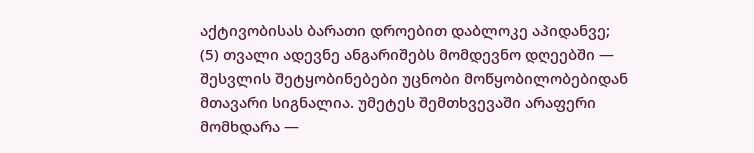აქტივობისას ბარათი დროებით დაბლოკე აპიდანვე; (5) თვალი ადევნე ანგარიშებს მომდევნო დღეებში — შესვლის შეტყობინებები უცნობი მოწყობილობებიდან მთავარი სიგნალია. უმეტეს შემთხვევაში არაფერი მომხდარა —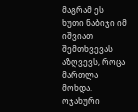მაგრამ ეს ხუთი ნაბიჯი იმ იშვიათ შემთხვევას აზღვევს, როცა მართლა მოხდა.
ოჯახური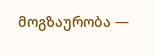მოგზაურობა —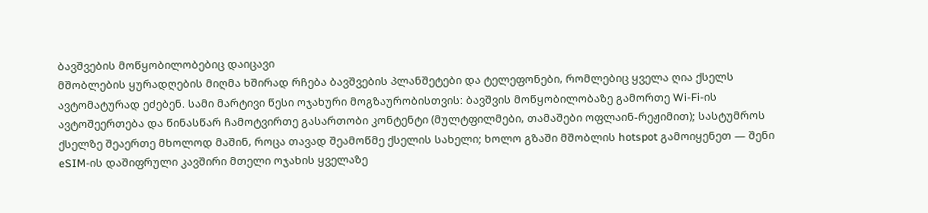ბავშვების მოწყობილობებიც დაიცავი
მშობლების ყურადღების მიღმა ხშირად რჩება ბავშვების პლანშეტები და ტელეფონები, რომლებიც ყველა ღია ქსელს ავტომატურად ეძებენ. სამი მარტივი წესი ოჯახური მოგზაურობისთვის: ბავშვის მოწყობილობაზე გამორთე Wi-Fi-ის ავტოშეერთება და წინასწარ ჩამოტვირთე გასართობი კონტენტი (მულტფილმები, თამაშები ოფლაინ-რეჟიმით); სასტუმროს ქსელზე შეაერთე მხოლოდ მაშინ, როცა თავად შეამოწმე ქსელის სახელი; ხოლო გზაში მშობლის hotspot გამოიყენეთ — შენი eSIM-ის დაშიფრული კავშირი მთელი ოჯახის ყველაზე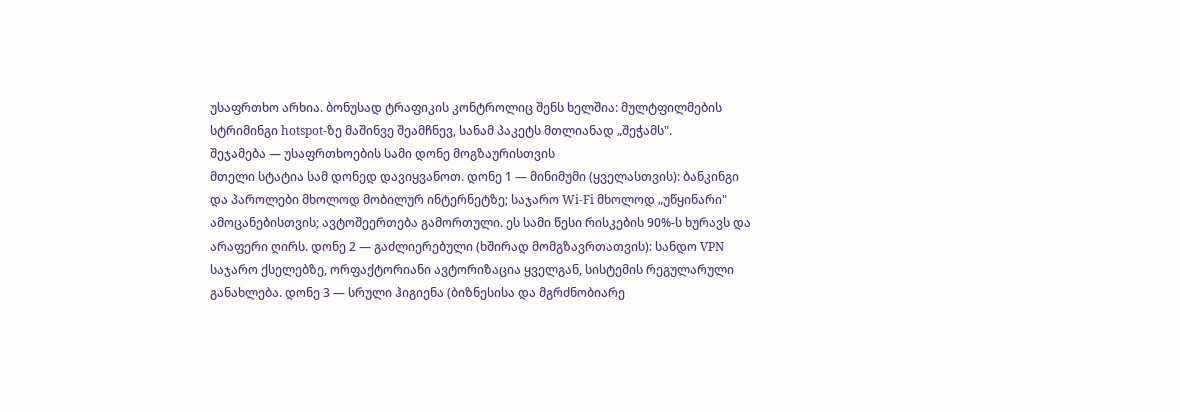უსაფრთხო არხია. ბონუსად ტრაფიკის კონტროლიც შენს ხელშია: მულტფილმების სტრიმინგი hotspot-ზე მაშინვე შეამჩნევ, სანამ პაკეტს მთლიანად „შეჭამს".
შეჯამება — უსაფრთხოების სამი დონე მოგზაურისთვის
მთელი სტატია სამ დონედ დავიყვანოთ. დონე 1 — მინიმუმი (ყველასთვის): ბანკინგი და პაროლები მხოლოდ მობილურ ინტერნეტზე; საჯარო Wi-Fi მხოლოდ „უწყინარი" ამოცანებისთვის; ავტოშეერთება გამორთული. ეს სამი წესი რისკების 90%-ს ხურავს და არაფერი ღირს. დონე 2 — გაძლიერებული (ხშირად მომგზავრთათვის): სანდო VPN საჯარო ქსელებზე, ორფაქტორიანი ავტორიზაცია ყველგან, სისტემის რეგულარული განახლება. დონე 3 — სრული ჰიგიენა (ბიზნესისა და მგრძნობიარე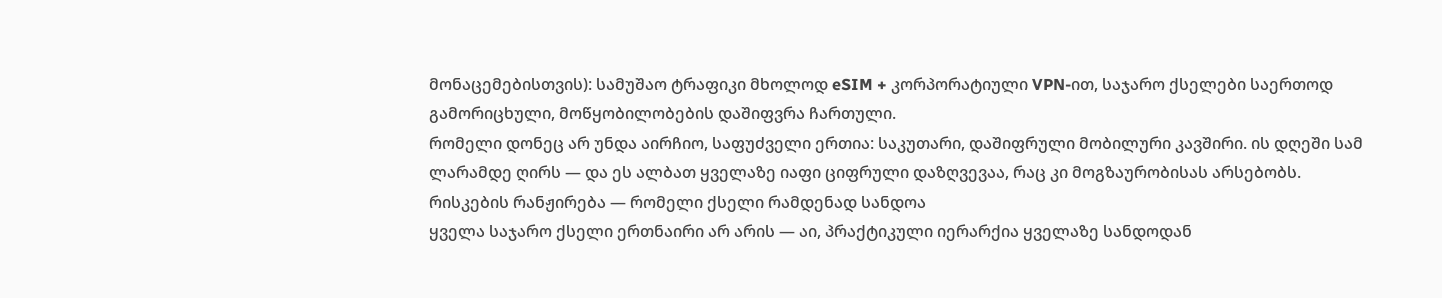მონაცემებისთვის): სამუშაო ტრაფიკი მხოლოდ eSIM + კორპორატიული VPN-ით, საჯარო ქსელები საერთოდ გამორიცხული, მოწყობილობების დაშიფვრა ჩართული.
რომელი დონეც არ უნდა აირჩიო, საფუძველი ერთია: საკუთარი, დაშიფრული მობილური კავშირი. ის დღეში სამ ლარამდე ღირს — და ეს ალბათ ყველაზე იაფი ციფრული დაზღვევაა, რაც კი მოგზაურობისას არსებობს.
რისკების რანჟირება — რომელი ქსელი რამდენად სანდოა
ყველა საჯარო ქსელი ერთნაირი არ არის — აი, პრაქტიკული იერარქია ყველაზე სანდოდან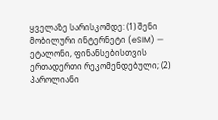ყველაზე სარისკომდე: (1) შენი მობილური ინტერნეტი (eSIM) — ეტალონი, ფინანსებისთვის ერთადერთი რეკომენდებული; (2) პაროლიანი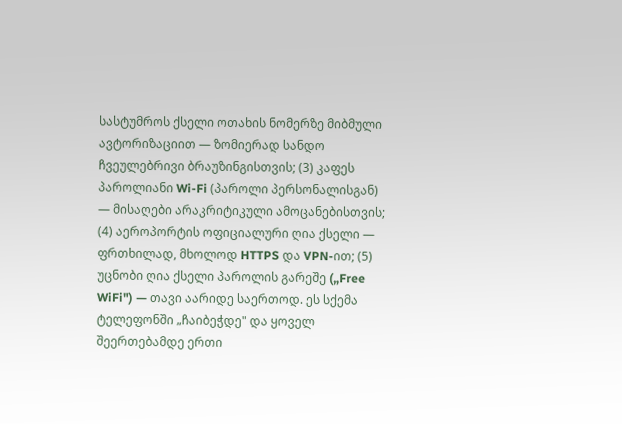სასტუმროს ქსელი ოთახის ნომერზე მიბმული ავტორიზაციით — ზომიერად სანდო ჩვეულებრივი ბრაუზინგისთვის; (3) კაფეს პაროლიანი Wi-Fi (პაროლი პერსონალისგან) — მისაღები არაკრიტიკული ამოცანებისთვის; (4) აეროპორტის ოფიციალური ღია ქსელი — ფრთხილად, მხოლოდ HTTPS და VPN-ით; (5) უცნობი ღია ქსელი პაროლის გარეშე („Free WiFi") — თავი აარიდე საერთოდ. ეს სქემა ტელეფონში „ჩაიბეჭდე" და ყოველ შეერთებამდე ერთი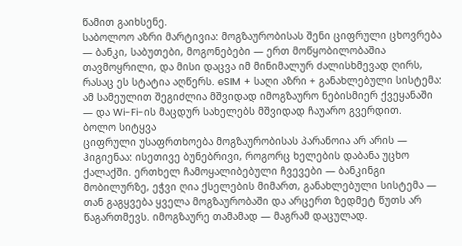წამით გაიხსენე.
საბოლოო აზრი მარტივია: მოგზაურობისას შენი ციფრული ცხოვრება — ბანკი, საბუთები, მოგონებები — ერთ მოწყობილობაშია თავმოყრილი, და მისი დაცვა იმ მინიმალურ ძალისხმევად ღირს, რასაც ეს სტატია აღწერს. eSIM + საღი აზრი + განახლებული სისტემა: ამ სამეულით შეგიძლია მშვიდად იმოგზაურო ნებისმიერ ქვეყანაში — და Wi-Fi-ის მაცდურ სახელებს მშვიდად ჩაუარო გვერდით.
ბოლო სიტყვა
ციფრული უსაფრთხოება მოგზაურობისას პარანოია არ არის — ჰიგიენაა: ისეთივე ბუნებრივი, როგორც ხელების დაბანა უცხო ქალაქში. ერთხელ ჩამოყალიბებული ჩვევები — ბანკინგი მობილურზე, ეჭვი ღია ქსელების მიმართ, განახლებული სისტემა — თან გაგყვება ყველა მოგზაურობაში და არცერთ ზედმეტ წუთს არ წაგართმევს. იმოგზაურე თამამად — მაგრამ დაცულად.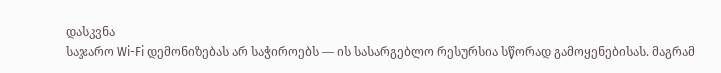დასკვნა
საჯარო Wi-Fi დემონიზებას არ საჭიროებს — ის სასარგებლო რესურსია სწორად გამოყენებისას. მაგრამ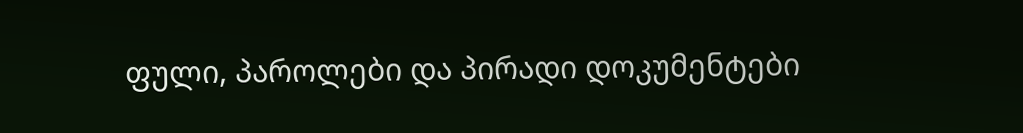ფული, პაროლები და პირადი დოკუმენტები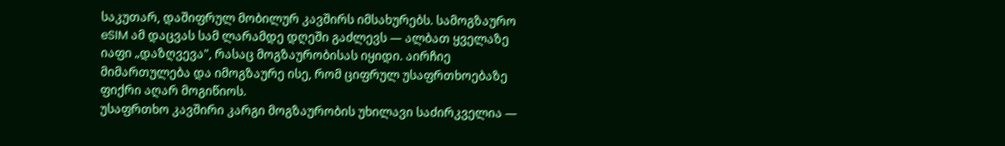საკუთარ, დაშიფრულ მობილურ კავშირს იმსახურებს. სამოგზაურო eSIM ამ დაცვას სამ ლარამდე დღეში გაძლევს — ალბათ ყველაზე იაფი „დაზღვევა", რასაც მოგზაურობისას იყიდი. აირჩიე მიმართულება და იმოგზაურე ისე, რომ ციფრულ უსაფრთხოებაზე ფიქრი აღარ მოგიწიოს.
უსაფრთხო კავშირი კარგი მოგზაურობის უხილავი საძირკველია —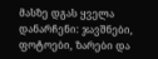მასზე დგას ყველა დანარჩენი: ჯავშნები, ფოტოები, ზარები და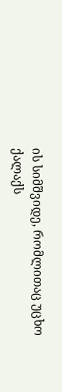ის სიმშვიდე, რომლითაც უცხო ქალაქს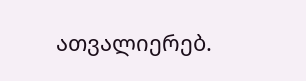ათვალიერებ.